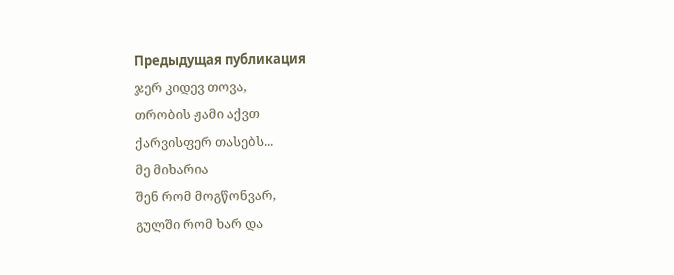Предыдущая публикация
ჯერ კიდევ თოვა,
თრობის ჟამი აქვთ
ქარვისფერ თასებს...
მე მიხარია
შენ რომ მოგწონვარ,
გულში რომ ხარ და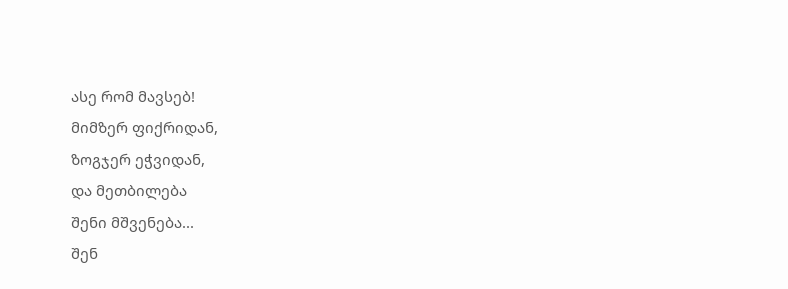ასე რომ მავსებ!
მიმზერ ფიქრიდან,
ზოგჯერ ეჭვიდან,
და მეთბილება
შენი მშვენება...
შენ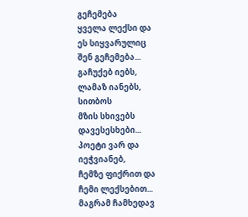გეჩემება
ყველა ლექსი და
ეს სიყვარულიც
შენ გეჩემება...
გაჩუქებ იებს,
ლამაზ იანებს,
სითბოს
მზის სხივებს
დავესესხები...
პოეტი ვარ და
იეჭვიანებ,
ჩემზე ფიქრით და
ჩემი ლექსებით...
მაგრამ ჩამხედავ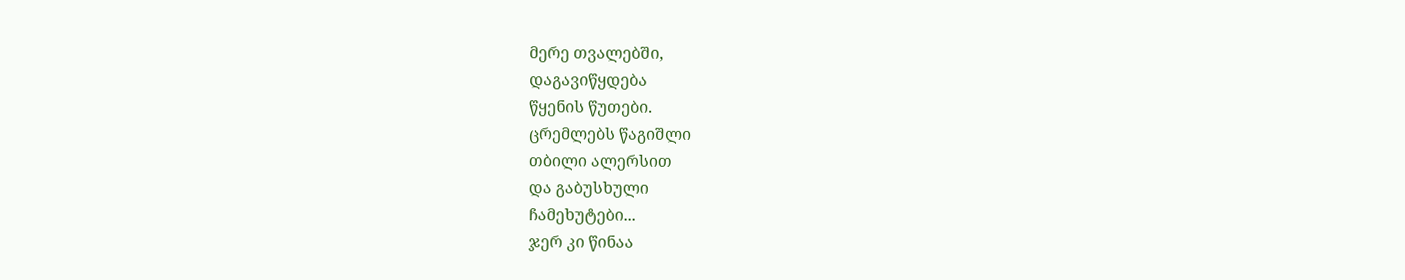მერე თვალებში,
დაგავიწყდება
წყენის წუთები.
ცრემლებს წაგიშლი
თბილი ალერსით
და გაბუსხული
ჩამეხუტები...
ჯერ კი წინაა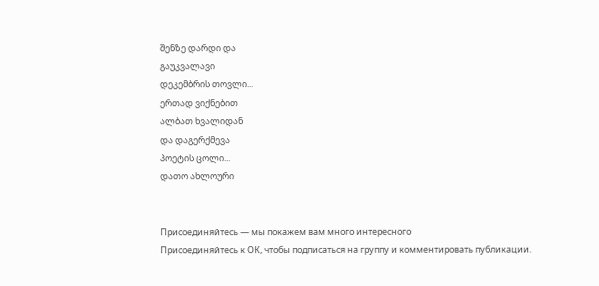შენზე დარდი და
გაუკვალავი
დეკემბრის თოვლი...
ერთად ვიქნებით
ალბათ ხვალიდან
და დაგერქმევა
პოეტის ცოლი...
დათო ახლოური


Присоединяйтесь — мы покажем вам много интересного
Присоединяйтесь к ОК, чтобы подписаться на группу и комментировать публикации.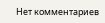Нет комментариев